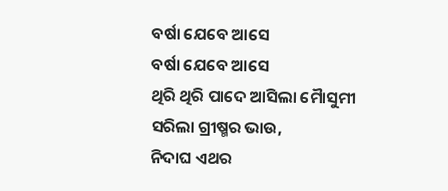ବର୍ଷା ଯେବେ ଆସେ
ବର୍ଷା ଯେବେ ଆସେ
ଥିରି ଥିରି ପାଦେ ଆସିଲା ମୈାସୁମୀ
ସରିଲା ଗ୍ରୀଷ୍ମର ଭାଉ,
ନିଦାଘ ଏଥର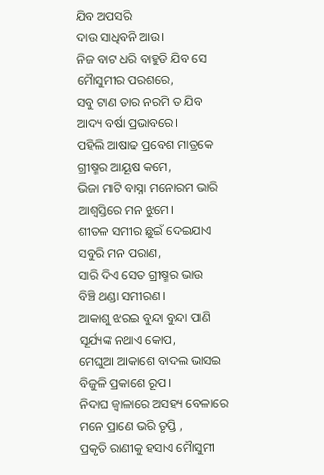ଯିବ ଅପସରି
ଦାଉ ସାଧିବନି ଆଉ।
ନିଜ ବାଟ ଧରି ବାହୁଡି ଯିବ ସେ
ମୈାସୁମୀର ପରଶରେ,
ସବୁ ଟାଣ ତାର ନରମି ତ ଯିବ
ଆଦ୍ୟ ବର୍ଷା ପ୍ରଭାବରେ।
ପହିଲି ଆଷାଢ ପ୍ରବେଶ ମାତ୍ରକେ
ଗ୍ରୀଷ୍ମର ଆୟୂଷ କମେ,
ଭିଜା ମାଟି ବାସ୍ନା ମନୋରମ ଭାରି
ଆଶ୍ବସ୍ତିରେ ମନ ଝୁମେ।
ଶୀତଳ ସମୀର ଛୁଇଁ ଦେଇଯାଏ
ସବୁରି ମନ ପରାଣ,
ସାରି ଦିଏ ସେତ ଗ୍ରୀଷ୍ମର ଭାଉ
ବିଞ୍ଚି ଥଣ୍ଡା ସମୀରଣ।
ଆକାଶୁ ଝରଇ ବୁନ୍ଦା ବୁନ୍ଦା ପାଣି
ସୂର୍ଯ୍ୟଙ୍କ ନଥାଏ କୋପ,
ମେଘୁଆ ଆକାଶେ ବାଦଲ ଭାସଇ
ବିଜୁଳି ପ୍ରକାଶେ ରୂପ।
ନିଦାଘ ଜ୍ଵାଳାରେ ଅସହ୍ୟ ବେଳାରେ
ମନେ ପ୍ରାଣେ ଭରି ତୃପ୍ତି ,
ପ୍ରକୃତି ରାଣୀକୁ ହସାଏ ମୈାସୁମୀ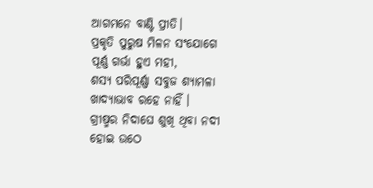ଆଗମନେ ବାଣ୍ଟି ପ୍ରୀତି।
ପ୍ରକୃତି ପୁରୁଷ ମିଳନ ସଂଯୋଗେ
ପୂର୍ଣ୍ଣ ଗର୍ଭା ହୁଏ ମହୀ,
ଶସ୍ୟ ପରିପୂର୍ଣ୍ଣା ସବୁଜ ଶ୍ୟାମଳା
ଖାଦ୍ୟାଭାବ ରହେ ନାହିଁ ।
ଗ୍ରୀଷ୍ମର ନିଦାଘେ ଶୁଖି ଥିବା ନଦୀ
ହୋଇ ଉଠେ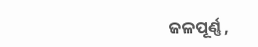ଜଳପୂର୍ଣ୍ଣ ,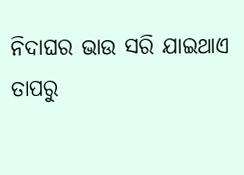ନିଦାଘର ଭାଉ ସରି ଯାଇଥାଏ
ତାପରୁ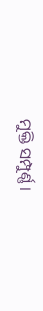ମୁକ୍ତି ସମ୍ପୁର୍ଣ୍ଣ।